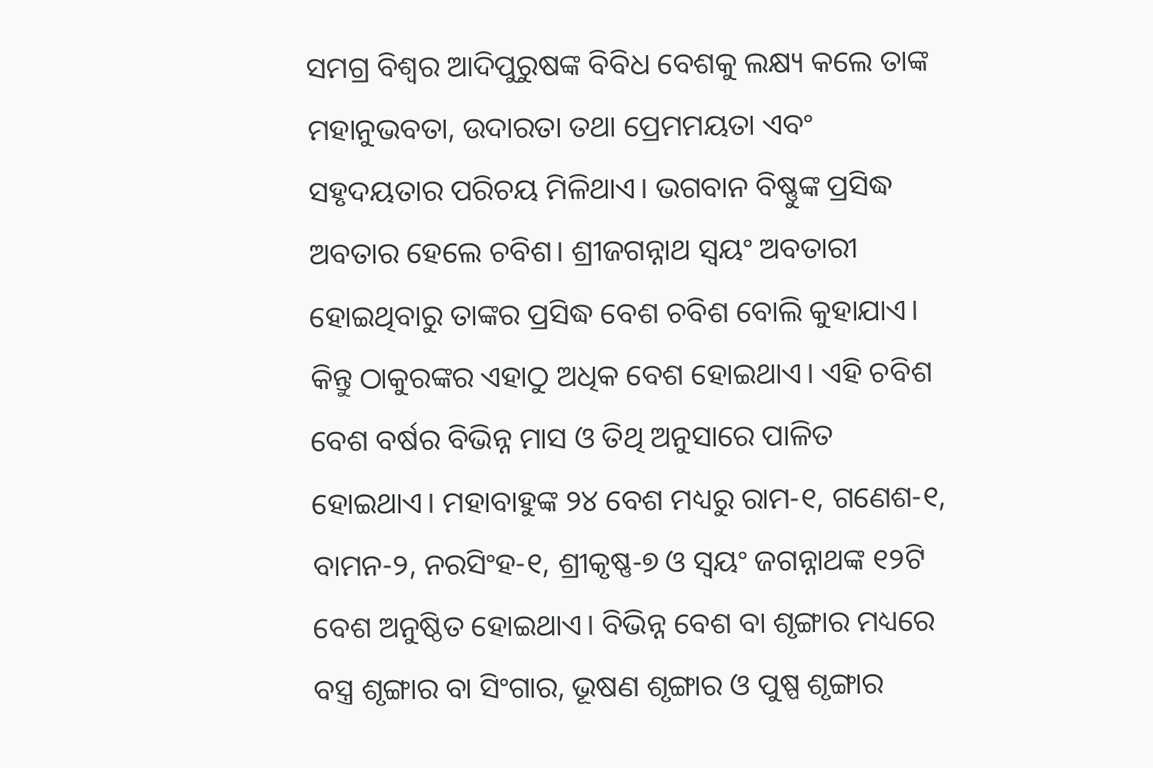ସମଗ୍ର ବିଶ୍ୱର ଆଦିପୁରୁଷଙ୍କ ବିବିଧ ବେଶକୁ ଲକ୍ଷ୍ୟ କଲେ ତାଙ୍କ ମହାନୁଭବତା, ଉଦାରତା ତଥା ପ୍ରେମମୟତା ଏବଂ ସହୃଦୟତାର ପରିଚୟ ମିଳିଥାଏ। ଭଗବାନ ବିଷ୍ଣୁଙ୍କ ପ୍ରସିଦ୍ଧ ଅବତାର ହେଲେ ଚବିଶ। ଶ୍ରୀଜଗନ୍ନାଥ ସ୍ୱୟଂ ଅବତାରୀ ହୋଇଥିବାରୁ ତାଙ୍କର ପ୍ରସିଦ୍ଧ ବେଶ ଚବିଶ ବୋଲି କୁହାଯାଏ। କିନ୍ତୁ ଠାକୁରଙ୍କର ଏହାଠୁ ଅଧିକ ବେଶ ହୋଇଥାଏ। ଏହି ଚବିଶ ବେଶ ବର୍ଷର ବିଭିନ୍ନ ମାସ ଓ ତିଥି ଅନୁସାରେ ପାଳିତ ହୋଇଥାଏ। ମହାବାହୁଙ୍କ ୨୪ ବେଶ ମଧ୍ୟରୁ ରାମ-୧, ଗଣେଶ-୧, ବାମନ-୨, ନରସିଂହ-୧, ଶ୍ରୀକୃଷ୍ଣ-୭ ଓ ସ୍ୱୟଂ ଜଗନ୍ନାଥଙ୍କ ୧୨ଟି ବେଶ ଅନୁଷ୍ଠିତ ହୋଇଥାଏ। ବିଭିନ୍ନ ବେଶ ବା ଶୃଙ୍ଗାର ମଧ୍ୟରେ ବସ୍ତ୍ର ଶୃଙ୍ଗାର ବା ସିଂଗାର, ଭୂଷଣ ଶୃଙ୍ଗାର ଓ ପୁଷ୍ପ ଶୃଙ୍ଗାର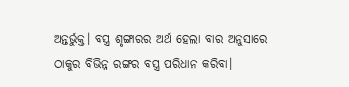ଅନ୍ତର୍ଭୁକ୍ତ। ବସ୍ତ୍ର ଶୃଙ୍ଗାରର ଅର୍ଥ ହେଲା ବାର ଅନୁସାରେ ଠାକୁର ବିଭିନ୍ନ ରଙ୍ଗର ବସ୍ତ୍ର ପରିଧାନ କରିବା।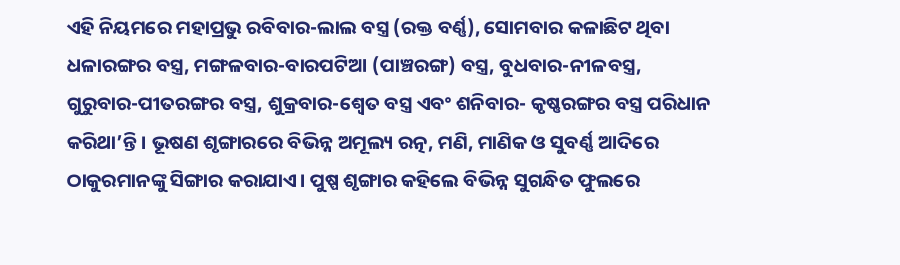ଏହି ନିୟମରେ ମହାପ୍ରଭୁ ରବିବାର-ଲାଲ ବସ୍ତ୍ର (ରକ୍ତ ବର୍ଣ୍ଣ), ସୋମବାର କଳାଛିଟ ଥିବା ଧଳାରଙ୍ଗର ବସ୍ତ୍ର, ମଙ୍ଗଳବାର-ବାରପଟିଆ (ପାଞ୍ଚରଙ୍ଗ) ବସ୍ତ୍ର, ବୁଧବାର-ନୀଳବସ୍ତ୍ର, ଗୁରୁବାର-ପୀତରଙ୍ଗର ବସ୍ତ୍ର, ଶୁକ୍ରବାର-ଶ୍ୱେତ ବସ୍ତ୍ର ଏବଂ ଶନିବାର- କୃଷ୍ଣରଙ୍ଗର ବସ୍ତ୍ର ପରିଧାନ କରିଥା’ନ୍ତି। ଭୂଷଣ ଶୃଙ୍ଗାରରେ ବିଭିନ୍ନ ଅମୂଲ୍ୟ ରତ୍ନ, ମଣି, ମାଣିକ ଓ ସୁବର୍ଣ୍ଣ ଆଦିରେ ଠାକୁରମାନଙ୍କୁ ସିଙ୍ଗାର କରାଯାଏ। ପୁଷ୍ପ ଶୃଙ୍ଗାର କହିଲେ ବିଭିନ୍ନ ସୁଗନ୍ଧିତ ଫୁଲରେ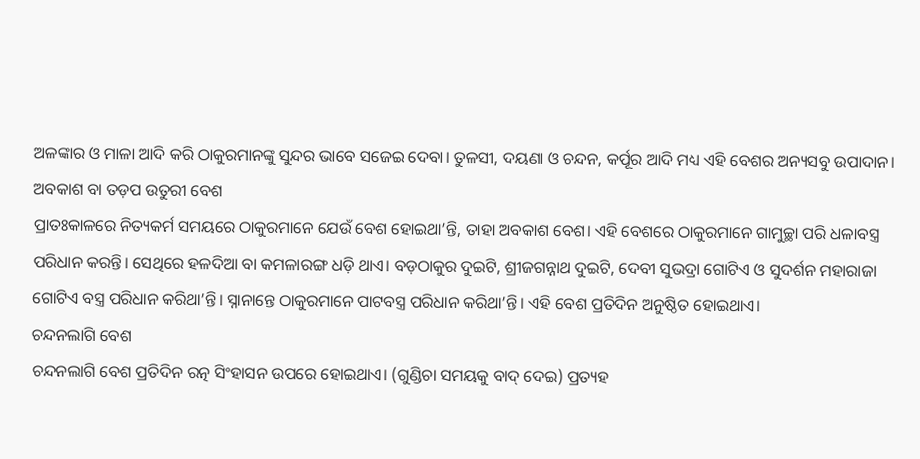ଅଳଙ୍କାର ଓ ମାଳା ଆଦି କରି ଠାକୁରମାନଙ୍କୁ ସୁନ୍ଦର ଭାବେ ସଜେଇ ଦେବା। ତୁଳସୀ, ଦୟଣା ଓ ଚନ୍ଦନ, କର୍ପୂର ଆଦି ମଧ୍ୟ ଏହି ବେଶର ଅନ୍ୟସବୁ ଉପାଦାନ।
ଅବକାଶ ବା ତଡ଼ପ ଉତୁରୀ ବେଶ
ପ୍ରାତଃକାଳରେ ନିତ୍ୟକର୍ମ ସମୟରେ ଠାକୁରମାନେ ଯେଉଁ ବେଶ ହୋଇଥା’ନ୍ତି, ତାହା ଅବକାଶ ବେଶ। ଏହି ବେଶରେ ଠାକୁରମାନେ ଗାମୁଚ୍ଛା ପରି ଧଳାବସ୍ତ୍ର ପରିଧାନ କରନ୍ତି। ସେଥିରେ ହଳଦିଆ ବା କମଳାରଙ୍ଗ ଧଡ଼ି ଥାଏ। ବଡ଼ଠାକୁର ଦୁଇଟି, ଶ୍ରୀଜଗନ୍ନାଥ ଦୁଇଟି, ଦେବୀ ସୁଭଦ୍ରା ଗୋଟିଏ ଓ ସୁଦର୍ଶନ ମହାରାଜା ଗୋଟିଏ ବସ୍ତ୍ର ପରିଧାନ କରିଥା’ନ୍ତି। ସ୍ନାନାନ୍ତେ ଠାକୁରମାନେ ପାଟବସ୍ତ୍ର ପରିଧାନ କରିଥା’ନ୍ତି। ଏହି ବେଶ ପ୍ରତିଦିନ ଅନୁଷ୍ଠିତ ହୋଇଥାଏ।
ଚନ୍ଦନଲାଗି ବେଶ
ଚନ୍ଦନଲାଗି ବେଶ ପ୍ରତିଦିନ ରତ୍ନ ସିଂହାସନ ଉପରେ ହୋଇଥାଏ। (ଗୁଣ୍ଡିଚା ସମୟକୁ ବାଦ୍ ଦେଇ) ପ୍ରତ୍ୟହ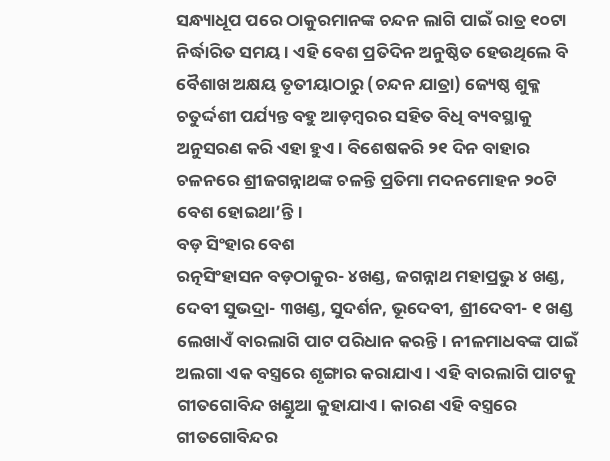ସନ୍ଧ୍ୟାଧୂପ ପରେ ଠାକୁରମାନଙ୍କ ଚନ୍ଦନ ଲାଗି ପାଇଁ ରାତ୍ର ୧୦ଟା ନିର୍ଦ୍ଧାରିତ ସମୟ। ଏହି ବେଶ ପ୍ରତିଦିନ ଅନୁଷ୍ଠିତ ହେଉଥିଲେ ବି ବୈଶାଖ ଅକ୍ଷୟ ତୃତୀୟାଠାରୁ (ଚନ୍ଦନ ଯାତ୍ରା) ଜ୍ୟେଷ୍ଠ ଶୁକ୍ଳ ଚତୁର୍ଦ୍ଦଶୀ ପର୍ଯ୍ୟନ୍ତ ବହୁ ଆଡ଼ମ୍ବରର ସହିତ ବିଧି ବ୍ୟବସ୍ଥାକୁ ଅନୁସରଣ କରି ଏହା ହୁଏ। ବିଶେଷକରି ୨୧ ଦିନ ବାହାର ଚଳନରେ ଶ୍ରୀଜଗନ୍ନାଥଙ୍କ ଚଳନ୍ତି ପ୍ରତିମା ମଦନମୋହନ ୨୦ଟି ବେଶ ହୋଇଥା’ନ୍ତି।
ବଡ଼ ସିଂହାର ବେଶ
ରତ୍ନସିଂହାସନ ବଡ଼ଠାକୁର- ୪ଖଣ୍ଡ, ଜଗନ୍ନାଥ ମହାପ୍ରଭୁ ୪ ଖଣ୍ଡ, ଦେବୀ ସୁଭଦ୍ରା- ୩ଖଣ୍ଡ, ସୁଦର୍ଶନ, ଭୂଦେବୀ, ଶ୍ରୀଦେବୀ- ୧ ଖଣ୍ଡ ଲେଖାଏଁ ବାରଲାଗି ପାଟ ପରିଧାନ କରନ୍ତି। ନୀଳମାଧବଙ୍କ ପାଇଁ ଅଲଗା ଏକ ବସ୍ତ୍ରରେ ଶୃଙ୍ଗାର କରାଯାଏ। ଏହି ବାରଲାଗି ପାଟକୁ ଗୀତଗୋବିନ୍ଦ ଖଣ୍ଡୁଆ କୁହାଯାଏ। କାରଣ ଏହି ବସ୍ତ୍ରରେ ଗୀତଗୋବିନ୍ଦର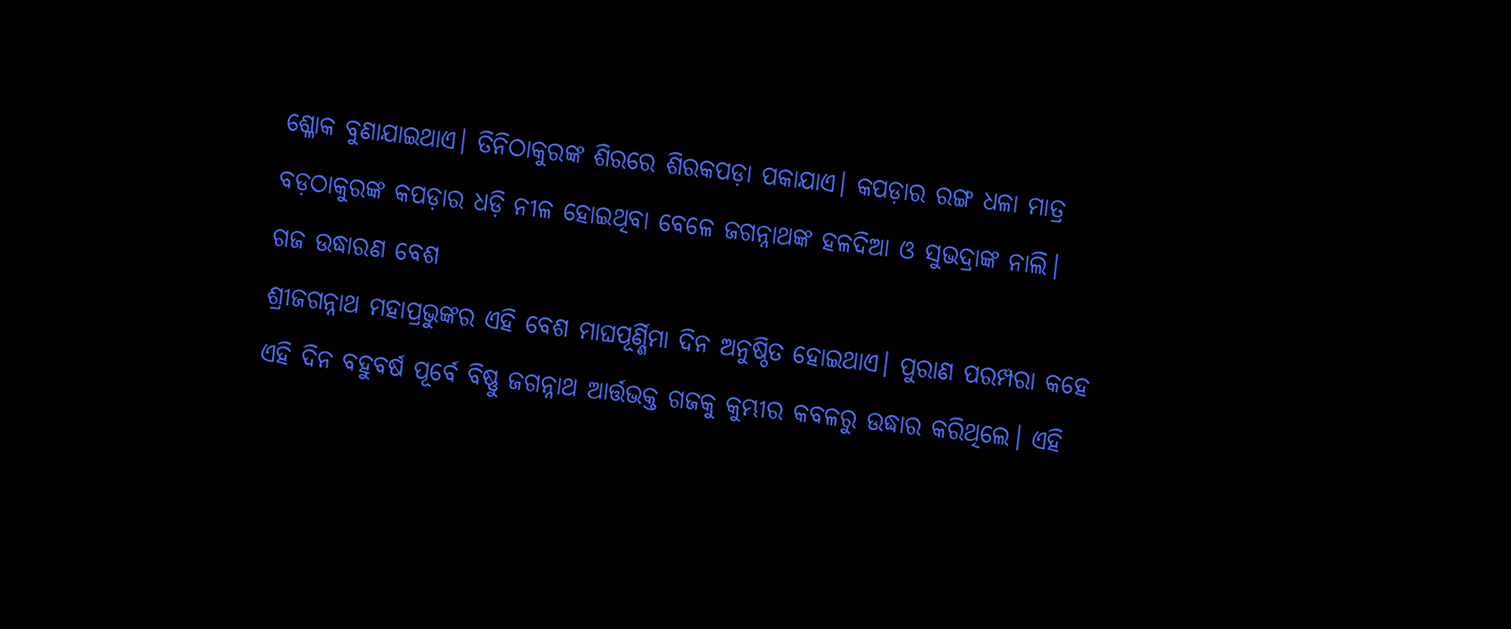ଶ୍ଳୋକ ବୁଣାଯାଇଥାଏ। ତିନିଠାକୁରଙ୍କ ଶିରରେ ଶିରକପଡ଼ା ପକାଯାଏ। କପଡ଼ାର ରଙ୍ଗ ଧଳା ମାତ୍ର ବଡ଼ଠାକୁରଙ୍କ କପଡ଼ାର ଧଡ଼ି ନୀଳ ହୋଇଥିବା ବେଳେ ଜଗନ୍ନାଥଙ୍କ ହଳଦିଆ ଓ ସୁଭଦ୍ରାଙ୍କ ନାଲି।
ଗଜ ଉଦ୍ଧାରଣ ବେଶ
ଶ୍ରୀଜଗନ୍ନାଥ ମହାପ୍ରଭୁଙ୍କର ଏହି ବେଶ ମାଘପୂର୍ଣ୍ଣିମା ଦିନ ଅନୁଷ୍ଠିତ ହୋଇଥାଏ। ପୁରାଣ ପରମ୍ପରା କହେ ଏହି ଦିନ ବହୁବର୍ଷ ପୂର୍ବେ ବିଷ୍ଣୁ ଜଗନ୍ନାଥ ଆର୍ତ୍ତଭକ୍ତ ଗଜକୁ କୁମ୍ଭୀର କବଳରୁ ଉଦ୍ଧାର କରିଥିଲେ। ଏହି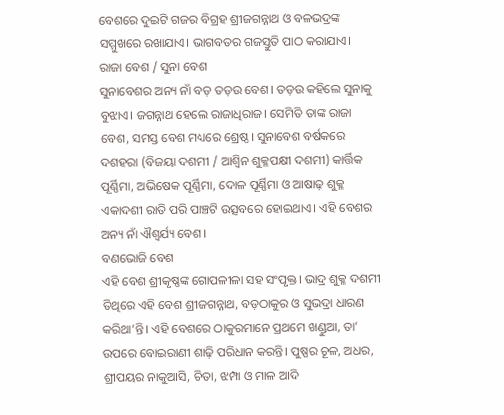ବେଶରେ ଦୁଇଟି ଗଜର ବିଗ୍ରହ ଶ୍ରୀଜଗନ୍ନାଥ ଓ ବଳଭଦ୍ରଙ୍କ ସମ୍ମୁଖରେ ରଖାଯାଏ। ଭାଗବତର ଗଜସ୍ତୁତି ପାଠ କରାଯାଏ।
ରାଜା ବେଶ / ସୁନା ବେଶ
ସୁନାବେଶର ଅନ୍ୟ ନାଁ ବଡ଼ ତଡ଼ଉ ବେଶ। ତଡ଼ଉ କହିଲେ ସୁନାକୁ ବୁଝାଏ। ଜଗନ୍ନାଥ ହେଲେ ରାଜାଧିରାଜ। ସେମିତି ତାଙ୍କ ରାଜା ବେଶ, ସମସ୍ତ ବେଶ ମଧ୍ୟରେ ଶ୍ରେଷ୍ଠ। ସୁନାବେଶ ବର୍ଷକରେ ଦଶହରା (ବିଜୟା ଦଶମୀ / ଆଶ୍ୱିନ ଶୁକ୍ଳପକ୍ଷୀ ଦଶମୀ) କାର୍ତ୍ତିକ ପୂର୍ଣ୍ଣିମା, ଅଭିଷେକ ପୂର୍ଣ୍ଣିମା, ଦୋଳ ପୂର୍ଣ୍ଣିମା ଓ ଆଷାଢ଼ ଶୁକ୍ଳ ଏକାଦଶୀ ରାତି ପରି ପାଞ୍ଚଟି ଉତ୍ସବରେ ହୋଇଥାଏ। ଏହି ବେଶର ଅନ୍ୟ ନାଁ ଐଶ୍ୱର୍ଯ୍ୟ ବେଶ।
ବଣଭୋଜି ବେଶ
ଏହି ବେଶ ଶ୍ରୀକୃଷ୍ଣଙ୍କ ଗୋପଳୀଳା ସହ ସଂପୃକ୍ତ। ଭାଦ୍ର ଶୁକ୍ଳ ଦଶମୀ ତିଥିରେ ଏହି ବେଶ ଶ୍ରୀଜଗନ୍ନାଥ, ବଡ଼ଠାକୁର ଓ ସୁଭଦ୍ରା ଧାରଣ କରିଥା’ନ୍ତି। ଏହି ବେଶରେ ଠାକୁରମାନେ ପ୍ରଥମେ ଖଣ୍ଡୁଆ, ତା’ ଉପରେ ବୋଇରାଣୀ ଶାଢ଼ି ପରିଧାନ କରନ୍ତି। ପୁଷ୍ପର ଚୂଳ, ଅଧର, ଶ୍ରୀପୟର ନାକୁଆସି, ଚିତା, ଝମ୍ପା ଓ ମାଳ ଆଦି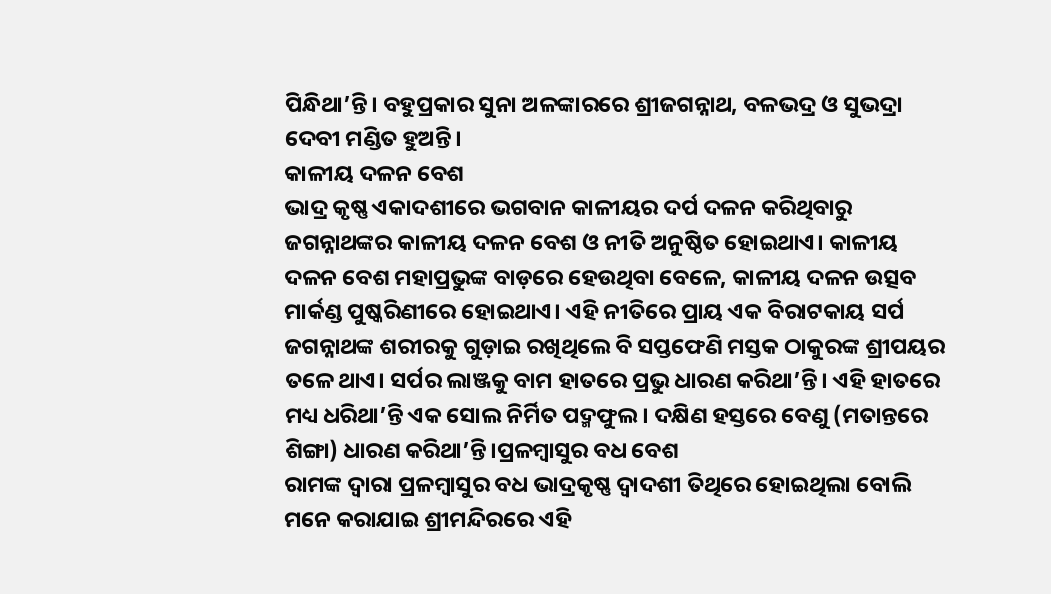ପିନ୍ଧିଥା’ନ୍ତି। ବହୁପ୍ରକାର ସୁନା ଅଳଙ୍କାରରେ ଶ୍ରୀଜଗନ୍ନାଥ, ବଳଭଦ୍ର ଓ ସୁଭଦ୍ରା ଦେବୀ ମଣ୍ଡିତ ହୁଅନ୍ତି।
କାଳୀୟ ଦଳନ ବେଶ
ଭାଦ୍ର କୃଷ୍ଣ ଏକାଦଶୀରେ ଭଗବାନ କାଳୀୟର ଦର୍ପ ଦଳନ କରିଥିବାରୁ ଜଗନ୍ନାଥଙ୍କର କାଳୀୟ ଦଳନ ବେଶ ଓ ନୀତି ଅନୁଷ୍ଠିତ ହୋଇଥାଏ। କାଳୀୟ ଦଳନ ବେଶ ମହାପ୍ରଭୁଙ୍କ ବାଡ଼ରେ ହେଉଥିବା ବେଳେ, କାଳୀୟ ଦଳନ ଉତ୍ସବ ମାର୍କଣ୍ଡ ପୁଷ୍କରିଣୀରେ ହୋଇଥାଏ। ଏହି ନୀତିରେ ପ୍ରାୟ ଏକ ବିରାଟକାୟ ସର୍ପ ଜଗନ୍ନାଥଙ୍କ ଶରୀରକୁ ଗୁଡ଼ାଇ ରଖିଥିଲେ ବି ସପ୍ତଫେଣି ମସ୍ତକ ଠାକୁରଙ୍କ ଶ୍ରୀପୟର ତଳେ ଥାଏ। ସର୍ପର ଲାଞ୍ଜକୁ ବାମ ହାତରେ ପ୍ରଭୁ ଧାରଣ କରିଥା’ନ୍ତି। ଏହି ହାତରେ ମଧ୍ୟ ଧରିଥା’ନ୍ତି ଏକ ସୋଲ ନିର୍ମିତ ପଦ୍ମଫୁଲ। ଦକ୍ଷିଣ ହସ୍ତରେ ବେଣୁ (ମତାନ୍ତରେ ଶିଙ୍ଗା) ଧାରଣ କରିଥା’ନ୍ତି।ପ୍ରଳମ୍ବାସୁର ବଧ ବେଶ
ରାମଙ୍କ ଦ୍ୱାରା ପ୍ରଳମ୍ବାସୁର ବଧ ଭାଦ୍ରକୃଷ୍ଣ ଦ୍ୱାଦଶୀ ତିଥିରେ ହୋଇଥିଲା ବୋଲି ମନେ କରାଯାଇ ଶ୍ରୀମନ୍ଦିରରେ ଏହି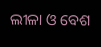ଲୀଳା ଓ ବେଶ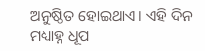ଅନୁଷ୍ଠିତ ହୋଇଥାଏ। ଏହି ଦିନ ମଧ୍ୟାହ୍ନ ଧୂପ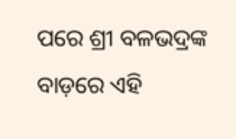ପରେ ଶ୍ରୀ ବଳଭଦ୍ରଙ୍କ ବାଡ଼ରେ ଏହି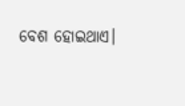ବେଶ ହୋଇଥାଏ।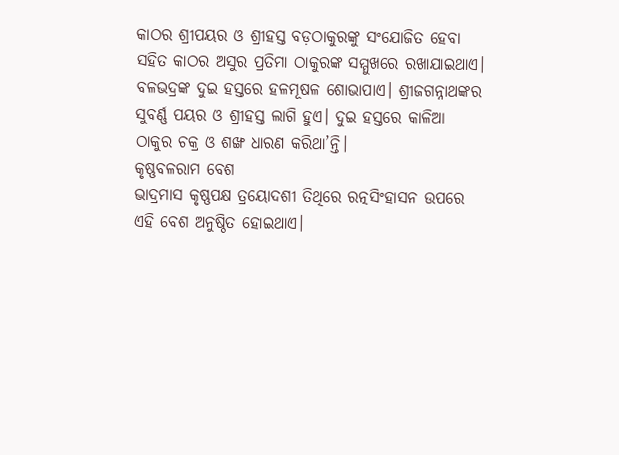କାଠର ଶ୍ରୀପୟର ଓ ଶ୍ରୀହସ୍ତ ବଡ଼ଠାକୁରଙ୍କୁ ସଂଯୋଜିତ ହେବା ସହିତ କାଠର ଅସୁର ପ୍ରତିମା ଠାକୁରଙ୍କ ସମ୍ମୁଖରେ ରଖାଯାଇଥାଏ। ବଳଭଦ୍ରଙ୍କ ଦୁଇ ହସ୍ତରେ ହଳମୂଷଳ ଶୋଭାପାଏ। ଶ୍ରୀଜଗନ୍ନାଥଙ୍କର ସୁବର୍ଣ୍ଣ ପୟର ଓ ଶ୍ରୀହସ୍ତ ଲାଗି ହୁଏ। ଦୁଇ ହସ୍ତରେ କାଳିଆ ଠାକୁର ଚକ୍ର ଓ ଶଙ୍ଖ ଧାରଣ କରିଥା’ନ୍ତି।
କୃଷ୍ଣବଳରାମ ବେଶ
ଭାଦ୍ରମାସ କୃଷ୍ଣପକ୍ଷ ତ୍ରୟୋଦଶୀ ତିଥିରେ ରତ୍ନସିଂହାସନ ଉପରେ ଏହି ବେଶ ଅନୁଷ୍ଠିତ ହୋଇଥାଏ।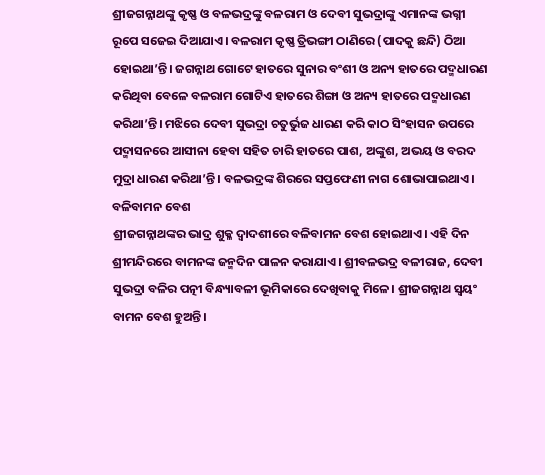ଶ୍ରୀଜଗନ୍ନାଥଙ୍କୁ କୃଷ୍ଣ ଓ ବଳଭଦ୍ରଙ୍କୁ ବଳରାମ ଓ ଦେବୀ ସୁଭଦ୍ରାଙ୍କୁ ଏମାନଙ୍କ ଭଗ୍ନୀ ରୂପେ ସଜେଇ ଦିଆଯାଏ। ବଳରାମ କୃଷ୍ଣ ତ୍ରିଭଙ୍ଗୀ ଠାଣିରେ (ପାଦକୁ ଛନ୍ଦି) ଠିଆ ହୋଇଥା’ନ୍ତି। ଜଗନ୍ନାଥ ଗୋଟେ ହାତରେ ସୁନାର ବଂଶୀ ଓ ଅନ୍ୟ ହାତରେ ପଦ୍ମଧାରଣ କରିଥିବା ବେଳେ ବଳରାମ ଗୋଟିଏ ହାତରେ ଶିଙ୍ଗା ଓ ଅନ୍ୟ ହାତରେ ପଦ୍ମଧାରଣ କରିଥା’ନ୍ତି। ମଝିରେ ଦେବୀ ସୁଭଦ୍ରା ଚତୁର୍ଭୁଜ ଧାରଣ କରି କାଠ ସିଂହାସନ ଉପରେ ପଦ୍ମାସନରେ ଆସୀନା ହେବା ସହିତ ଚାରି ହାତରେ ପାଶ, ଅଙ୍କୁଶ, ଅଭୟ ଓ ବରଦ ମୁଦ୍ରା ଧାରଣ କରିଥା’ନ୍ତି। ବଳଭଦ୍ରଙ୍କ ଶିରରେ ସପ୍ତଫେଣୀ ନାଗ ଶୋଭାପାଇଥାଏ।
ବଳିବାମନ ବେଶ
ଶ୍ରୀଜଗନ୍ନାଥଙ୍କର ଭାଦ୍ର ଶୁକ୍ଳ ଦ୍ୱାଦଶୀରେ ବଳିବାମନ ବେଶ ହୋଇଥାଏ। ଏହି ଦିନ ଶ୍ରୀମନ୍ଦିରରେ ବାମନଙ୍କ ଜନ୍ମଦିନ ପାଳନ କରାଯାଏ। ଶ୍ରୀବଳଭଦ୍ର ବଳୀରାଜ, ଦେବୀ ସୁଭଦ୍ରା ବଳିର ପତ୍ନୀ ବିନ୍ଧ୍ୟାବଳୀ ଭୂମିକାରେ ଦେଖିବାକୁ ମିଳେ। ଶ୍ରୀଜଗନ୍ନାଥ ସ୍ୱୟଂ ବାମନ ବେଶ ହୁଅନ୍ତି।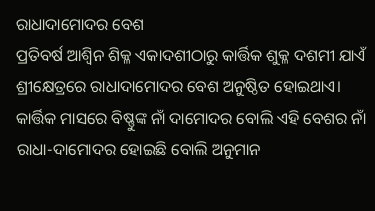ରାଧାଦାମୋଦର ବେଶ
ପ୍ରତିବର୍ଷ ଆଶ୍ୱିନ ଶିକ୍ଳ ଏକାଦଶୀଠାରୁ କାର୍ତ୍ତିକ ଶୁକ୍ଳ ଦଶମୀ ଯାଏଁ ଶ୍ରୀକ୍ଷେତ୍ରରେ ରାଧାଦାମୋଦର ବେଶ ଅନୁଷ୍ଠିତ ହୋଇଥାଏ। କାର୍ତ୍ତିକ ମାସରେ ବିଷ୍ଣୁଙ୍କ ନାଁ ଦାମୋଦର ବୋଲି ଏହି ବେଶର ନାଁ ରାଧା-ଦାମୋଦର ହୋଇଛି ବୋଲି ଅନୁମାନ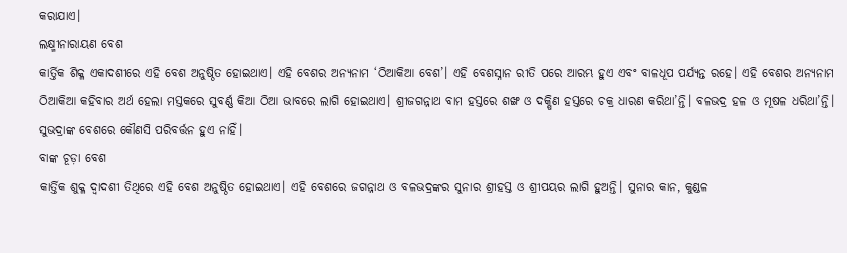କରାଯାଏ।
ଲକ୍ଷ୍ମୀନାରାୟଣ ବେଶ
କାର୍ତ୍ତିକ ଶିକ୍ଳ ଏକାଦଶୀରେ ଏହି ବେଶ ଅନୁଷ୍ଠିତ ହୋଇଥାଏ। ଏହି ବେଶର ଅନ୍ୟନାମ ‘ଠିଆକିଆ ବେଶ’। ଏହି ବେଶସ୍ନାନ ରୀତି ପରେ ଆରମ୍ଭ ହୁଏ ଏବଂ ବାଳଧୂପ ପର୍ଯ୍ୟନ୍ତ ରହେ। ଏହି ବେଶର ଅନ୍ୟନାମ ଠିଆକିଆ କହିବାର ଅର୍ଥ ହେଲା ମସ୍ତକରେ ସୁବର୍ଣ୍ଣ କିଆ ଠିଆ ଭାବରେ ଲାଗି ହୋଇଥାଏ। ଶ୍ରୀଜଗନ୍ନାଥ ବାମ ହସ୍ତରେ ଶଙ୍ଖ ଓ ଦକ୍ଷିଣ ହସ୍ତରେ ଚକ୍ର ଧାରଣ କରିଥା’ନ୍ତି। ବଳଭଦ୍ର ହଳ ଓ ମୂଷଳ ଧରିଥା’ନ୍ତି। ସୁଭଦ୍ରାଙ୍କ ବେଶରେ କୌଣସି ପରିବର୍ତ୍ତନ ହୁଏ ନାହିଁ।
ବାଙ୍କ ଚୂଡ଼ା ବେଶ
କାର୍ତ୍ତିକ ଶୁକ୍ଳ ଦ୍ୱାଦଶୀ ତିଥିରେ ଏହି ବେଶ ଅନୁଷ୍ଠିତ ହୋଇଥାଏ। ଏହି ବେଶରେ ଜଗନ୍ନାଥ ଓ ବଳଭଦ୍ରଙ୍କର ସୁନାର ଶ୍ରୀହସ୍ତ ଓ ଶ୍ରୀପୟର ଲାଗି ହୁଅନ୍ତି। ସୁନାର କାନ, କୁଣ୍ଡଳ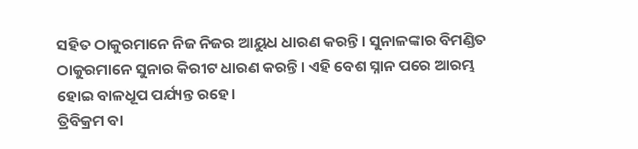ସହିତ ଠାକୁରମାନେ ନିଜ ନିଜର ଆୟୁଧ ଧାରଣ କରନ୍ତି। ସୁନାଳଙ୍କାର ବିମଣ୍ଡିତ ଠାକୁରମାନେ ସୁନାର କିରୀଟ ଧାରଣ କରନ୍ତି। ଏହି ବେଶ ସ୍ନାନ ପରେ ଆରମ୍ଭ ହୋଇ ବାଳଧୂପ ପର୍ଯ୍ୟନ୍ତ ରହେ।
ତ୍ରିବିକ୍ରମ ବା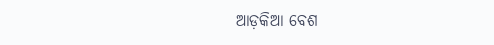ଆଡ଼କିଆ ବେଶ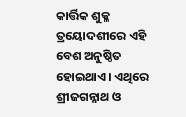କାର୍ତ୍ତିକ ଶୁକ୍ଳ ତ୍ରୟୋଦଶୀରେ ଏହି ବେଶ ଅନୁଷ୍ଠିତ ହୋଇଥାଏ। ଏଥିରେ ଶ୍ରୀଜଗନ୍ନାଥ ଓ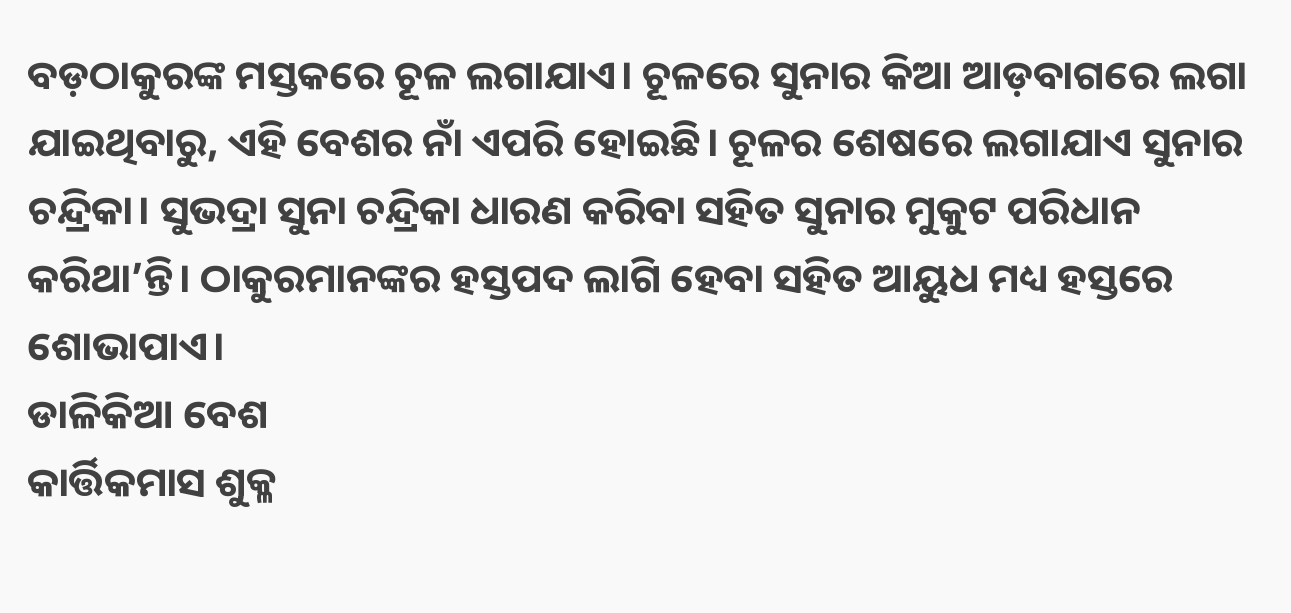ବଡ଼ଠାକୁରଙ୍କ ମସ୍ତକରେ ଚୂଳ ଲଗାଯାଏ। ଚୂଳରେ ସୁନାର କିଆ ଆଡ଼ବାଗରେ ଲଗା ଯାଇଥିବାରୁ, ଏହି ବେଶର ନାଁ ଏପରି ହୋଇଛି। ଚୂଳର ଶେଷରେ ଲଗାଯାଏ ସୁନାର ଚନ୍ଦ୍ରିକା। ସୁଭଦ୍ରା ସୁନା ଚନ୍ଦ୍ରିକା ଧାରଣ କରିବା ସହିତ ସୁନାର ମୁକୁଟ ପରିଧାନ କରିଥା’ନ୍ତି। ଠାକୁରମାନଙ୍କର ହସ୍ତପଦ ଲାଗି ହେବା ସହିତ ଆୟୁଧ ମଧ୍ୟ ହସ୍ତରେ ଶୋଭାପାଏ।
ଡାଳିକିଆ ବେଶ
କାର୍ତ୍ତିକମାସ ଶୁକ୍ଳ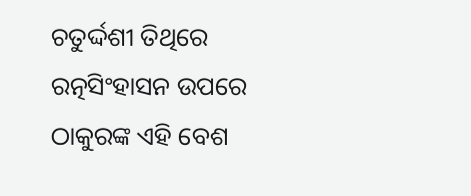ଚତୁର୍ଦ୍ଦଶୀ ତିଥିରେ ରତ୍ନସିଂହାସନ ଉପରେ ଠାକୁରଙ୍କ ଏହି ବେଶ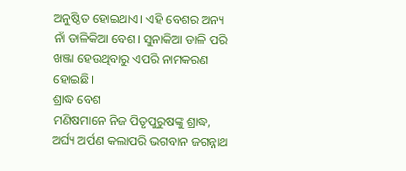ଅନୁଷ୍ଠିତ ହୋଇଥାଏ। ଏହି ବେଶର ଅନ୍ୟ ନାଁ ଡାଳିକିଆ ବେଶ। ସୁନାକିଆ ଡାଳି ପରି ଖଞ୍ଜା ହେଉଥିବାରୁ ଏପରି ନାମକରଣ ହୋଇଛି।
ଶ୍ରାଦ୍ଧ ବେଶ
ମଣିଷମାନେ ନିଜ ପିତୃପୁରୁଷଙ୍କୁ ଶ୍ରାଦ୍ଧ, ଅର୍ଘ୍ୟ ଅର୍ପଣ କଲାପରି ଭଗବାନ ଜଗନ୍ନାଥ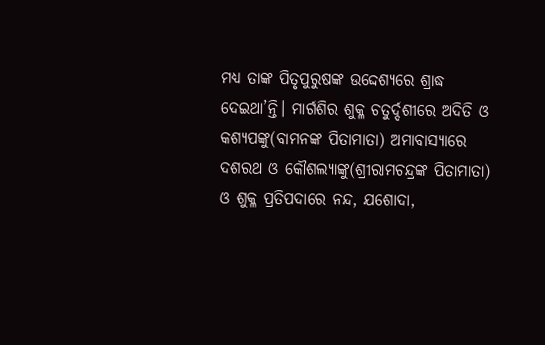ମଧ୍ୟ ତାଙ୍କ ପିତୃପୁରୁଷଙ୍କ ଉଦ୍ଦେଶ୍ୟରେ ଶ୍ରାଦ୍ଧ ଦେଇଥା’ନ୍ତି। ମାର୍ଗଶିର ଶୁକ୍ଳ ଚତୁର୍ଦ୍ଦଶୀରେ ଅଦିତି ଓ କଶ୍ୟପଙ୍କୁ(ବାମନଙ୍କ ପିତାମାତା) ଅମାବାସ୍ୟାରେ ଦଶରଥ ଓ କୌଶଲ୍ୟାଙ୍କୁ(ଶ୍ରୀରାମଚନ୍ଦ୍ରଙ୍କ ପିତାମାତା) ଓ ଶୁକ୍ଳ ପ୍ରତିପଦାରେ ନନ୍ଦ, ଯଶୋଦା,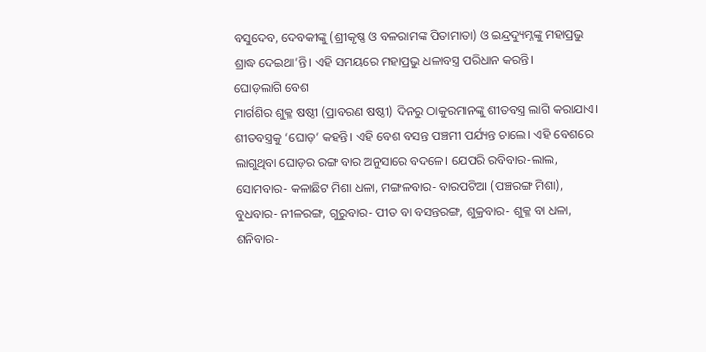ବସୁଦେବ, ଦେବକୀଙ୍କୁ (ଶ୍ରୀକୃଷ୍ଣ ଓ ବଳରାମଙ୍କ ପିତାମାତା) ଓ ଇନ୍ଦ୍ରଦ୍ୟୁମ୍ନଙ୍କୁ ମହାପ୍ରଭୁ ଶ୍ରାଦ୍ଧ ଦେଇଥା’ନ୍ତି। ଏହି ସମୟରେ ମହାପ୍ରଭୁ ଧଳାବସ୍ତ୍ର ପରିଧାନ କରନ୍ତି।
ଘୋଡ଼ଲାଗି ବେଶ
ମାର୍ଗଶିର ଶୁକ୍ଳ ଷଷ୍ଠୀ (ପ୍ରାବରଣ ଷଷ୍ଠୀ) ଦିନରୁ ଠାକୁରମାନଙ୍କୁ ଶୀତବସ୍ତ୍ର ଲାଗି କରାଯାଏ। ଶୀତବସ୍ତ୍ରକୁ ‘ଘୋଡ଼’ କହନ୍ତି। ଏହି ବେଶ ବସନ୍ତ ପଞ୍ଚମୀ ପର୍ଯ୍ୟନ୍ତ ଚାଲେ। ଏହି ବେଶରେ ଲାଗୁଥିବା ଘୋଡ଼ର ରଙ୍ଗ ବାର ଅନୁସାରେ ବଦଳେ। ଯେପରି ରବିବାର-ଲାଲ, ସୋମବାର- କଳାଛିଟ ମିଶା ଧଳା, ମଙ୍ଗଳବାର- ବାରପଟିଆ (ପଞ୍ଚରଙ୍ଗ ମିଶା), ବୁଧବାର- ନୀଳରଙ୍ଗ, ଗୁରୁବାର- ପୀତ ବା ବସନ୍ତରଙ୍ଗ, ଶୁକ୍ରବାର- ଶୁକ୍ଳ ବା ଧଳା, ଶନିବାର-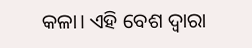କଳା। ଏହି ବେଶ ଦ୍ୱାରା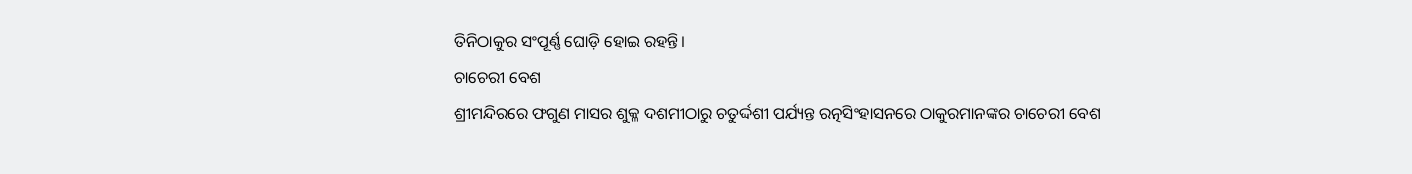ତିନିଠାକୁର ସଂପୂର୍ଣ୍ଣ ଘୋଡ଼ି ହୋଇ ରହନ୍ତି।
ଚାଚେରୀ ବେଶ
ଶ୍ରୀମନ୍ଦିରରେ ଫଗୁଣ ମାସର ଶୁକ୍ଳ ଦଶମୀଠାରୁ ଚତୁର୍ଦ୍ଦଶୀ ପର୍ଯ୍ୟନ୍ତ ରତ୍ନସିଂହାସନରେ ଠାକୁରମାନଙ୍କର ଚାଚେରୀ ବେଶ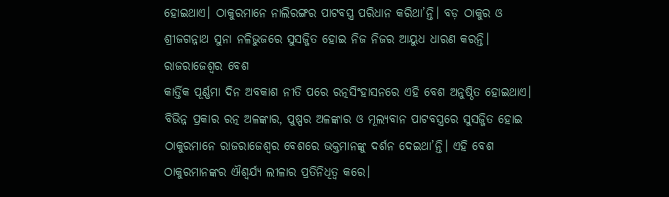ହୋଇଥାଏ। ଠାକୁରମାନେ ନାଲିରଙ୍ଗର ପାଟବସ୍ତ୍ର ପରିଧାନ କରିଥା’ନ୍ତି। ବଡ଼ ଠାକୁର ଓ ଶ୍ରୀଜଗନ୍ନାଥ ସୁନା ନଳିଭୁଜରେ ସୁସଜ୍ଜିତ ହୋଇ ନିଜ ନିଜର ଆୟୁଧ ଧାରଣ କରନ୍ତି।
ରାଜରାଜେଶ୍ୱର ବେଶ
କାର୍ତ୍ତିକ ପୂର୍ଣ୍ଣମା ଦିନ ଅବକାଶ ନୀତି ପରେ ରତ୍ନସିଂହାସନରେ ଏହି ବେଶ ଅନୁଷ୍ଠିତ ହୋଇଥାଏ। ବିଭିନ୍ନ ପ୍ରକାର ରତ୍ନ ଅଳଙ୍କାର, ପୁଷ୍ପର ଅଳଙ୍କାର ଓ ମୂଲ୍ୟବାନ ପାଟବସ୍ତ୍ରରେ ସୁସଜ୍ଜିତ ହୋଇ ଠାକୁରମାନେ ରାଜରାଜେଶ୍ୱର ବେଶରେ ଭକ୍ତମାନଙ୍କୁ ଦର୍ଶନ ଦେଇଥା’ନ୍ତି। ଏହି ବେଶ ଠାକୁରମାନଙ୍କର ଐଶ୍ୱର୍ଯ୍ୟ ଲୀଳାର ପ୍ରତିନିଧିତ୍ୱ କରେ।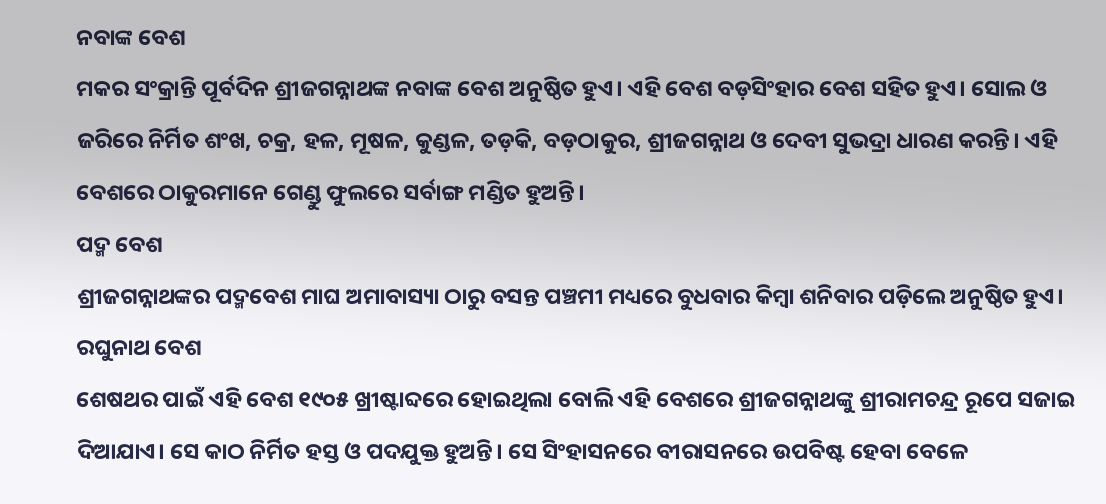ନବାଙ୍କ ବେଶ
ମକର ସଂକ୍ରାନ୍ତି ପୂର୍ବଦିନ ଶ୍ରୀଜଗନ୍ନାଥଙ୍କ ନବାଙ୍କ ବେଶ ଅନୁଷ୍ଠିତ ହୁଏ। ଏହି ବେଶ ବଡ଼ସିଂହାର ବେଶ ସହିତ ହୁଏ। ସୋଲ ଓ ଜରିରେ ନିର୍ମିତ ଶଂଖ, ଚକ୍ର, ହଳ, ମୂଷଳ, କୁଣ୍ଡଳ, ତଡ଼କି, ବଡ଼ଠାକୁର, ଶ୍ରୀଜଗନ୍ନାଥ ଓ ଦେବୀ ସୁଭଦ୍ରା ଧାରଣ କରନ୍ତି। ଏହି ବେଶରେ ଠାକୁରମାନେ ଗେଣ୍ଡୁ ଫୁଲରେ ସର୍ବାଙ୍ଗ ମଣ୍ଡିତ ହୁଅନ୍ତି।
ପଦ୍ମ ବେଶ
ଶ୍ରୀଜଗନ୍ନାଥଙ୍କର ପଦ୍ମବେଶ ମାଘ ଅମାବାସ୍ୟା ଠାରୁ ବସନ୍ତ ପଞ୍ଚମୀ ମଧ୍ୟରେ ବୁଧବାର କିମ୍ବା ଶନିବାର ପଡ଼ିଲେ ଅନୁଷ୍ଠିତ ହୁଏ।
ରଘୁନାଥ ବେଶ
ଶେଷଥର ପାଇଁ ଏହି ବେଶ ୧୯୦୫ ଖ୍ରୀଷ୍ଟାବ୍ଦରେ ହୋଇଥିଲା ବୋଲି ଏହି ବେଶରେ ଶ୍ରୀଜଗନ୍ନାଥଙ୍କୁ ଶ୍ରୀରାମଚନ୍ଦ୍ର ରୂପେ ସଜାଇ ଦିଆଯାଏ। ସେ କାଠ ନିର୍ମିତ ହସ୍ତ ଓ ପଦଯୁକ୍ତ ହୁଅନ୍ତି। ସେ ସିଂହାସନରେ ବୀରାସନରେ ଉପବିଷ୍ଟ ହେବା ବେଳେ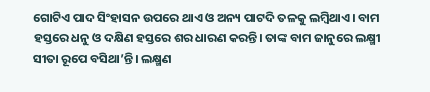ଗୋଟିଏ ପାଦ ସିଂହାସନ ଉପରେ ଥାଏ ଓ ଅନ୍ୟ ପାଟଦି ତଳକୁ ଲମ୍ବିଥାଏ। ବାମ ହସ୍ତରେ ଧନୁ ଓ ଦକ୍ଷିଣ ହସ୍ତରେ ଶର ଧାରଣ କରନ୍ତି। ତାଙ୍କ ବାମ ଜାନୁରେ ଲକ୍ଷ୍ମୀ ସୀତା ରୂପେ ବସିଥା’ନ୍ତି। ଲକ୍ଷ୍ମଣ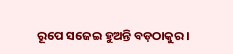ରୂପେ ସଜେଇ ହୁଅନ୍ତି ବଡ଼ଠାକୁର।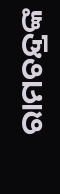ରାମଚନ୍ଦ୍ରଙ୍କ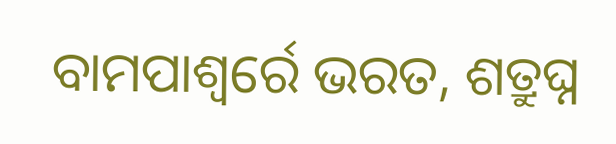ବାମପାଶ୍ୱର୍ରେ ଭରତ, ଶତ୍ରୁଘ୍ନ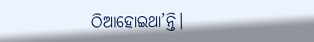ଠିଆହୋଇଥା’ନ୍ତି।